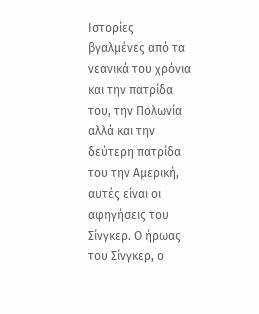Iστορίες βγαλμένες από τα νεανικά του χρόνια και την πατρίδα του, την Πολωνία αλλά και την δεύτερη πατρίδα του την Αμερική, αυτές είναι οι αφηγήσεις του Σίνγκερ. Ο ήρωας του Σίνγκερ, ο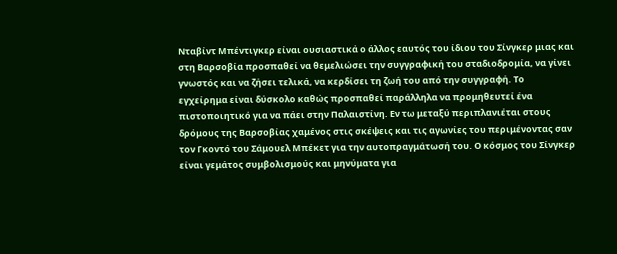Νταβίντ Μπέντιγκερ είναι ουσιαστικά ο άλλος εαυτός του ίδιου του Σίνγκερ μιας και στη Βαρσοβία προσπαθεί να θεμελιώσει την συγγραφική του σταδιοδρομία, να γίνει γνωστός και να ζήσει τελικά, να κερδίσει τη ζωή του από την συγγραφή. Το εγχείρημα είναι δύσκολο καθώς προσπαθεί παράλληλα να προμηθευτεί ένα πιστοποιητικό για να πάει στην Παλαιστίνη. Εν τω μεταξύ περιπλανιέται στους δρόμους της Βαρσοβίας χαμένος στις σκέψεις και τις αγωνίες του περιμένοντας σαν τον Γκοντό του Σάμουελ Μπέκετ για την αυτοπραγμάτωσή του. Ο κόσμος του Σίνγκερ είναι γεμάτος συμβολισμούς και μηνύματα για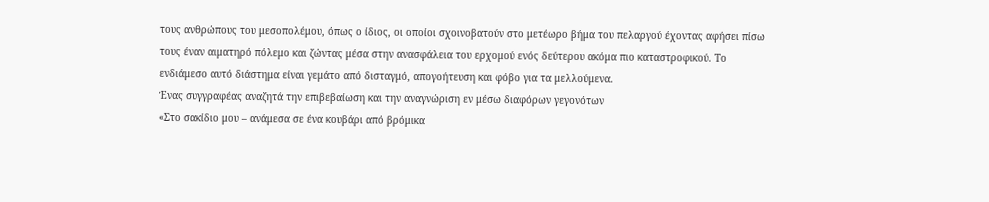τους ανθρώπους του μεσοπολέμου, όπως ο ίδιος, οι οποίοι σχοινοβατούν στο μετέωρο βήμα του πελαργού έχοντας αφήσει πίσω τους έναν αιματηρό πόλεμο και ζώντας μέσα στην ανασφάλεια του ερχομού ενός δεύτερου ακόμα πιο καταστροφικού. Το ενδιάμεσο αυτό διάστημα είναι γεμάτο από δισταγμό, απογοήτευση και φόβο για τα μελλούμενα.
Ένας συγγραφέας αναζητά την επιβεβαίωση και την αναγνώριση εν μέσω διαφόρων γεγονότων
«Στο σακίδιο μου – ανάμεσα σε ένα κουβάρι από βρόμικα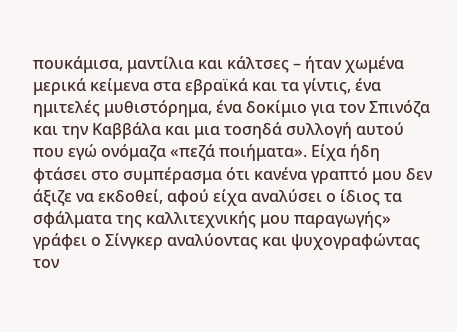πουκάμισα, μαντίλια και κάλτσες – ήταν χωμένα μερικά κείμενα στα εβραϊκά και τα γίντις, ένα ημιτελές μυθιστόρημα, ένα δοκίμιο για τον Σπινόζα και την Καββάλα και μια τοσηδά συλλογή αυτού που εγώ ονόμαζα «πεζά ποιήματα». Είχα ήδη φτάσει στο συμπέρασμα ότι κανένα γραπτό μου δεν άξιζε να εκδοθεί, αφού είχα αναλύσει ο ίδιος τα σφάλματα της καλλιτεχνικής μου παραγωγής» γράφει ο Σίνγκερ αναλύοντας και ψυχογραφώντας τον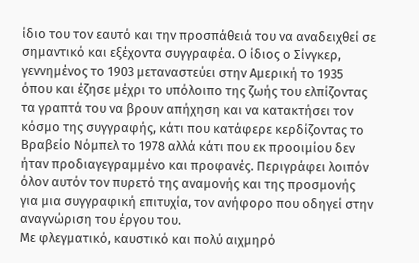ίδιο του τον εαυτό και την προσπάθειά του να αναδειχθεί σε σημαντικό και εξέχοντα συγγραφέα. Ο ίδιος ο Σίνγκερ, γεννημένος το 1903 μεταναστεύει στην Αμερική το 1935 όπου και έζησε μέχρι το υπόλοιπο της ζωής του ελπίζοντας τα γραπτά του να βρουν απήχηση και να κατακτήσει τον κόσμο της συγγραφής, κάτι που κατάφερε κερδίζοντας το Βραβείο Νόμπελ το 1978 αλλά κάτι που εκ προοιμίου δεν ήταν προδιαγεγραμμένο και προφανές. Περιγράφει λοιπόν όλον αυτόν τον πυρετό της αναμονής και της προσμονής για μια συγγραφική επιτυχία, τον ανήφορο που οδηγεί στην αναγνώριση του έργου του.
Με φλεγματικό, καυστικό και πολύ αιχμηρό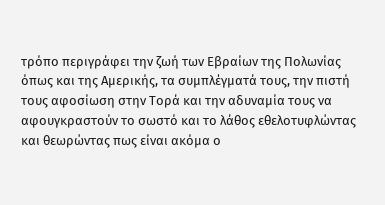τρόπο περιγράφει την ζωή των Εβραίων της Πολωνίας όπως και της Αμερικής, τα συμπλέγματά τους, την πιστή τους αφοσίωση στην Τορά και την αδυναμία τους να αφουγκραστούν το σωστό και το λάθος εθελοτυφλώντας και θεωρώντας πως είναι ακόμα ο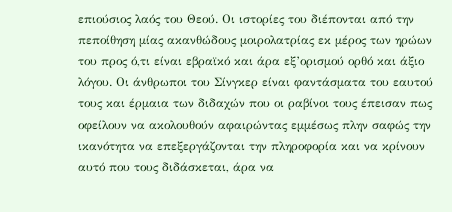επιούσιος λαός του Θεού. Οι ιστορίες του διέπονται από την πεποίθηση μίας ακανθώδους μοιρολατρίας εκ μέρος των ηρώων του προς ό,τι είναι εβραϊκό και άρα εξ’ορισμού ορθό και άξιο λόγου. Οι άνθρωποι του Σίνγκερ είναι φαντάσματα του εαυτού τους και έρμαια των διδαχών που οι ραβίνοι τους έπεισαν πως οφείλουν να ακολουθούν αφαιρώντας εμμέσως πλην σαφώς την ικανότητα να επεξεργάζονται την πληροφορία και να κρίνουν αυτό που τους διδάσκεται, άρα να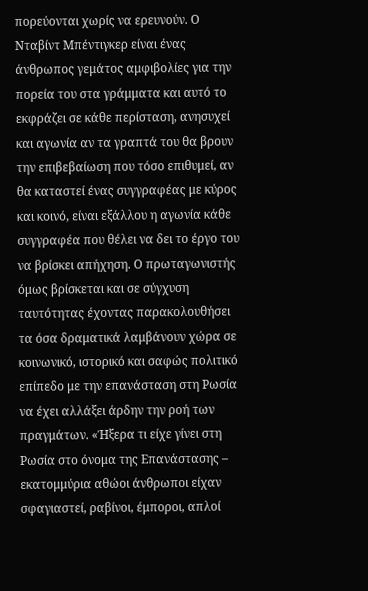πορεύονται χωρίς να ερευνούν. Ο Νταβίντ Μπέντιγκερ είναι ένας άνθρωπος γεμάτος αμφιβολίες για την πορεία του στα γράμματα και αυτό το εκφράζει σε κάθε περίσταση, ανησυχεί και αγωνία αν τα γραπτά του θα βρουν την επιβεβαίωση που τόσο επιθυμεί, αν θα καταστεί ένας συγγραφέας με κύρος και κοινό, είναι εξάλλου η αγωνία κάθε συγγραφέα που θέλει να δει το έργο του να βρίσκει απήχηση. Ο πρωταγωνιστής όμως βρίσκεται και σε σύγχυση ταυτότητας έχοντας παρακολουθήσει τα όσα δραματικά λαμβάνουν χώρα σε κοινωνικό, ιστορικό και σαφώς πολιτικό επίπεδο με την επανάσταση στη Ρωσία να έχει αλλάξει άρδην την ροή των πραγμάτων. «Ήξερα τι είχε γίνει στη Ρωσία στο όνομα της Επανάστασης – εκατομμύρια αθώοι άνθρωποι είχαν σφαγιαστεί, ραβίνοι, έμποροι, απλοί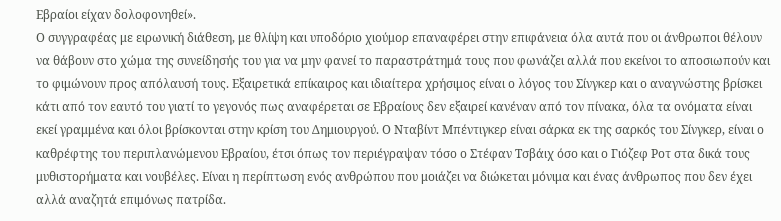Εβραίοι είχαν δολοφονηθεί».
Ο συγγραφέας με ειρωνική διάθεση, με θλίψη και υποδόριο χιούμορ επαναφέρει στην επιφάνεια όλα αυτά που οι άνθρωποι θέλουν να θάβουν στο χώμα της συνείδησής του για να μην φανεί το παραστράτημά τους που φωνάζει αλλά που εκείνοι το αποσιωπούν και το φιμώνουν προς απόλαυσή τους. Εξαιρετικά επίκαιρος και ιδιαίτερα χρήσιμος είναι ο λόγος του Σίνγκερ και ο αναγνώστης βρίσκει κάτι από τον εαυτό του γιατί το γεγονός πως αναφέρεται σε Εβραίους δεν εξαιρεί κανέναν από τον πίνακα, όλα τα ονόματα είναι εκεί γραμμένα και όλοι βρίσκονται στην κρίση του Δημιουργού. Ο Νταβίντ Μπέντιγκερ είναι σάρκα εκ της σαρκός του Σίνγκερ, είναι ο καθρέφτης του περιπλανώμενου Εβραίου, έτσι όπως τον περιέγραψαν τόσο ο Στέφαν Τσβάιχ όσο και ο Γιόζεφ Ροτ στα δικά τους μυθιστορήματα και νουβέλες. Είναι η περίπτωση ενός ανθρώπου που μοιάζει να διώκεται μόνιμα και ένας άνθρωπος που δεν έχει αλλά αναζητά επιμόνως πατρίδα.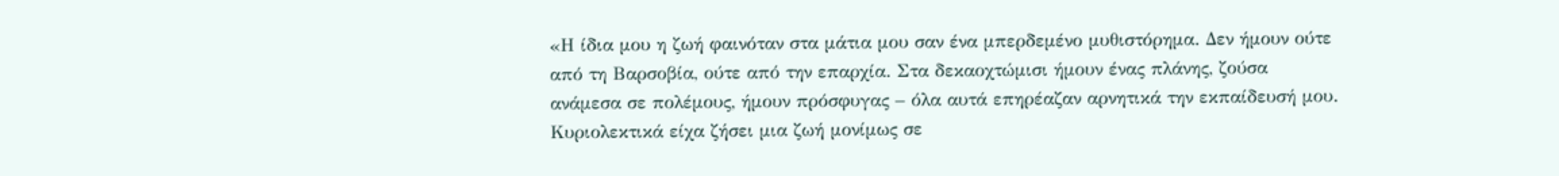«Η ίδια μου η ζωή φαινόταν στα μάτια μου σαν ένα μπερδεμένο μυθιστόρημα. Δεν ήμουν ούτε από τη Βαρσοβία, ούτε από την επαρχία. Στα δεκαοχτώμισι ήμουν ένας πλάνης, ζούσα ανάμεσα σε πολέμους, ήμουν πρόσφυγας – όλα αυτά επηρέαζαν αρνητικά την εκπαίδευσή μου. Κυριολεκτικά είχα ζήσει μια ζωή μονίμως σε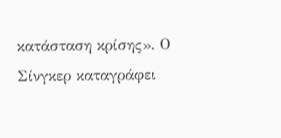κατάσταση κρίσης». Ο Σίνγκερ καταγράφει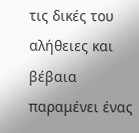τις δικές του αλήθειες και βέβαια παραμένει ένας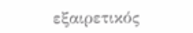εξαιρετικός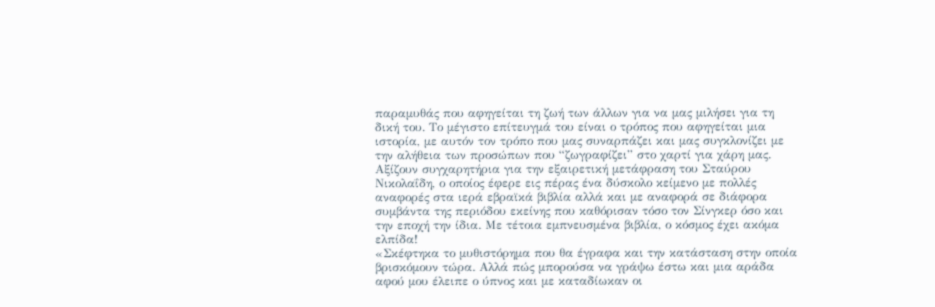παραμυθάς που αφηγείται τη ζωή των άλλων για να μας μιλήσει για τη δική του. Το μέγιστο επίτευγμά του είναι ο τρόπος που αφηγείται μια ιστορία, με αυτόν τον τρόπο που μας συναρπάζει και μας συγκλονίζει με την αλήθεια των προσώπων που “ζωγραφίζει” στο χαρτί για χάρη μας. Αξίζουν συγχαρητήρια για την εξαιρετική μετάφραση του Σταύρου Νικολαΐδη, ο οποίος έφερε εις πέρας ένα δύσκολο κείμενο με πολλές αναφορές στα ιερά εβραϊκά βιβλία αλλά και με αναφορά σε διάφορα συμβάντα της περιόδου εκείνης που καθόρισαν τόσο τον Σίνγκερ όσο και την εποχή την ίδια. Με τέτοια εμπνευσμένα βιβλία, ο κόσμος έχει ακόμα ελπίδα!
«Σκέφτηκα το μυθιστόρημα που θα έγραφα και την κατάσταση στην οποία βρισκόμουν τώρα. Αλλά πώς μπορούσα να γράψω έστω και μια αράδα αφού μου έλειπε ο ύπνος και με καταδίωκαν οι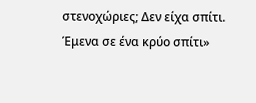στενοχώριες; Δεν είχα σπίτι. Έμενα σε ένα κρύο σπίτι»